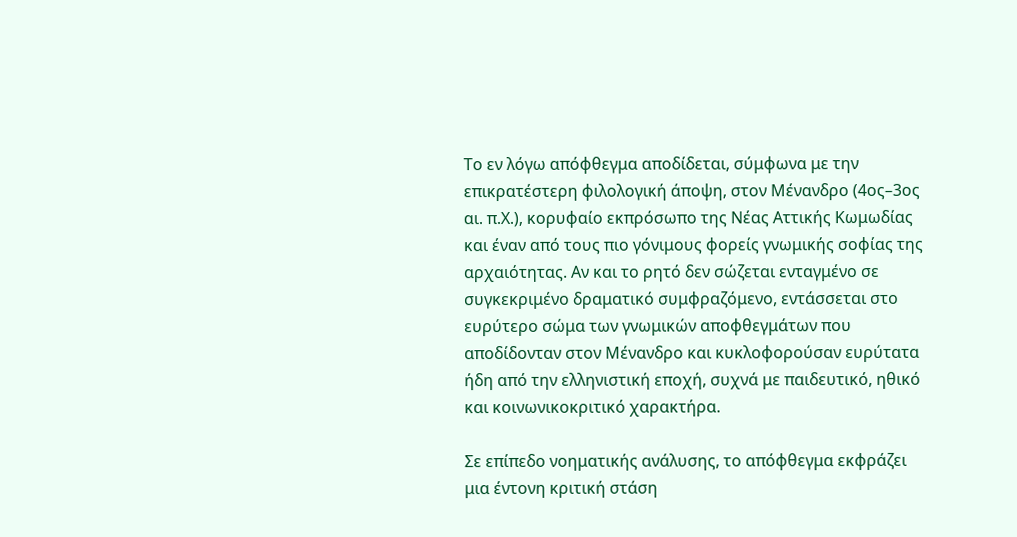Το εν λόγω απόφθεγμα αποδίδεται, σύμφωνα με την επικρατέστερη φιλολογική άποψη, στον Μένανδρο (4ος–3ος αι. π.Χ.), κορυφαίο εκπρόσωπο της Νέας Αττικής Κωμωδίας και έναν από τους πιο γόνιμους φορείς γνωμικής σοφίας της αρχαιότητας. Αν και το ρητό δεν σώζεται ενταγμένο σε συγκεκριμένο δραματικό συμφραζόμενο, εντάσσεται στο ευρύτερο σώμα των γνωμικών αποφθεγμάτων που αποδίδονταν στον Μένανδρο και κυκλοφορούσαν ευρύτατα ήδη από την ελληνιστική εποχή, συχνά με παιδευτικό, ηθικό και κοινωνικοκριτικό χαρακτήρα.

Σε επίπεδο νοηματικής ανάλυσης, το απόφθεγμα εκφράζει μια έντονη κριτική στάση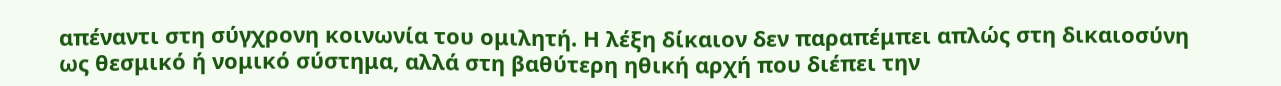απέναντι στη σύγχρονη κοινωνία του ομιλητή. Η λέξη δίκαιον δεν παραπέμπει απλώς στη δικαιοσύνη ως θεσμικό ή νομικό σύστημα, αλλά στη βαθύτερη ηθική αρχή που διέπει την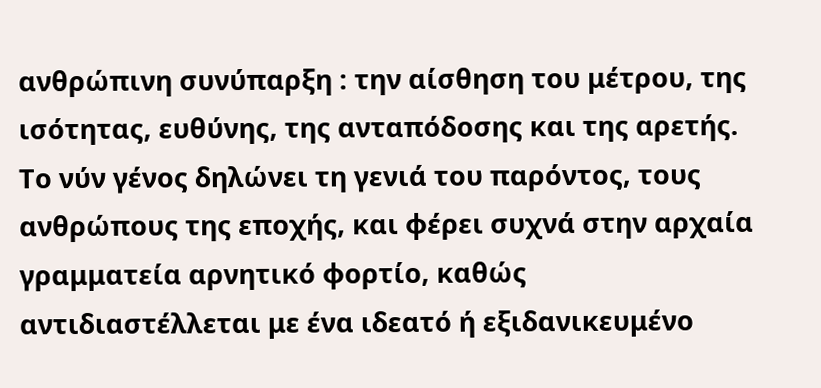ανθρώπινη συνύπαρξη : την αίσθηση του μέτρου, της ισότητας, ευθύνης, της ανταπόδοσης και της αρετής. Το νύν γένος δηλώνει τη γενιά του παρόντος, τους ανθρώπους της εποχής, και φέρει συχνά στην αρχαία γραμματεία αρνητικό φορτίο, καθώς αντιδιαστέλλεται με ένα ιδεατό ή εξιδανικευμένο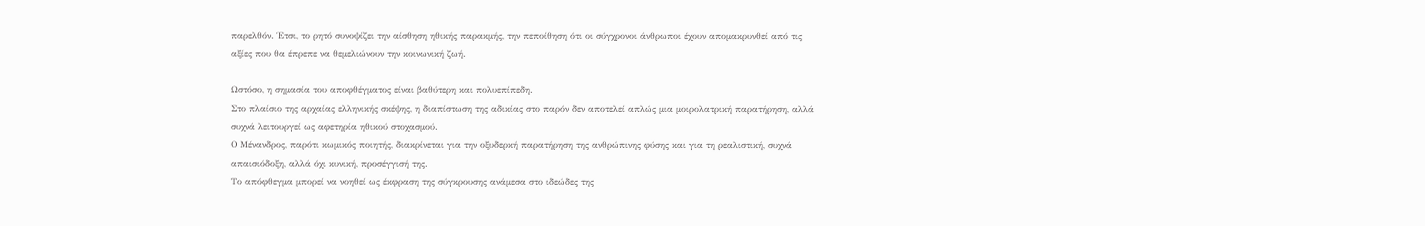παρελθόν. Έτσι, το ρητό συνοψίζει την αίσθηση ηθικής παρακμής, την πεποίθηση ότι οι σύγχρονοι άνθρωποι έχουν απομακρυνθεί από τις αξίες που θα έπρεπε να θεμελιώνουν την κοινωνική ζωή.

Ωστόσο, η σημασία του αποφθέγματος είναι βαθύτερη και πολυεπίπεδη.
Στο πλαίσιο της αρχαίας ελληνικής σκέψης, η διαπίστωση της αδικίας στο παρόν δεν αποτελεί απλώς μια μοιρολατρική παρατήρηση, αλλά συχνά λειτουργεί ως αφετηρία ηθικού στοχασμού.
Ο Μένανδρος, παρότι κωμικός ποιητής, διακρίνεται για την οξυδερκή παρατήρηση της ανθρώπινης φύσης και για τη ρεαλιστική, συχνά απαισιόδοξη, αλλά όχι κυνική, προσέγγισή της.
Το απόφθεγμα μπορεί να νοηθεί ως έκφραση της σύγκρουσης ανάμεσα στο ιδεώδες της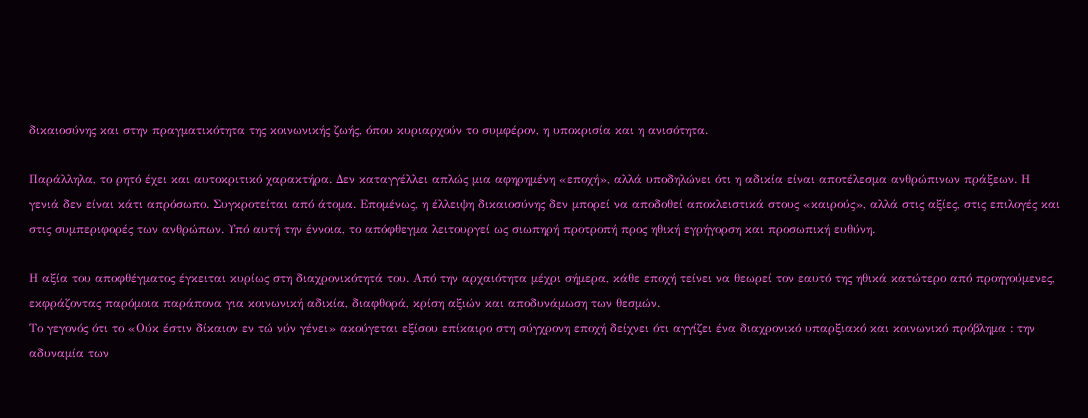δικαιοσύνης και στην πραγματικότητα της κοινωνικής ζωής, όπου κυριαρχούν το συμφέρον, η υποκρισία και η ανισότητα.

Παράλληλα, το ρητό έχει και αυτοκριτικό χαρακτήρα. Δεν καταγγέλλει απλώς μια αφηρημένη «εποχή», αλλά υποδηλώνει ότι η αδικία είναι αποτέλεσμα ανθρώπινων πράξεων. Η γενιά δεν είναι κάτι απρόσωπο. Συγκροτείται από άτομα. Επομένως, η έλλειψη δικαιοσύνης δεν μπορεί να αποδοθεί αποκλειστικά στους «καιρούς», αλλά στις αξίες, στις επιλογές και στις συμπεριφορές των ανθρώπων. Υπό αυτή την έννοια, το απόφθεγμα λειτουργεί ως σιωπηρή προτροπή προς ηθική εγρήγορση και προσωπική ευθύνη.

Η αξία του αποφθέγματος έγκειται κυρίως στη διαχρονικότητά του. Από την αρχαιότητα μέχρι σήμερα, κάθε εποχή τείνει να θεωρεί τον εαυτό της ηθικά κατώτερο από προηγούμενες, εκφράζοντας παρόμοια παράπονα για κοινωνική αδικία, διαφθορά, κρίση αξιών και αποδυνάμωση των θεσμών.
Το γεγονός ότι το «Ούκ έστιν δίκαιον εν τώ νύν γένει» ακούγεται εξίσου επίκαιρο στη σύγχρονη εποχή δείχνει ότι αγγίζει ένα διαχρονικό υπαρξιακό και κοινωνικό πρόβλημα : την αδυναμία των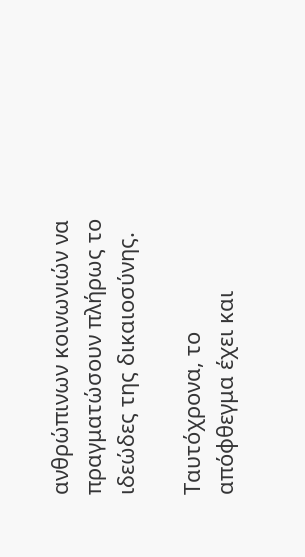ανθρώπινων κοινωνιών να πραγματώσουν πλήρως το ιδεώδες της δικαιοσύνης.

Ταυτόχρονα, το απόφθεγμα έχει και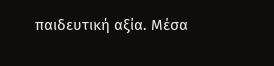παιδευτική αξία. Μέσα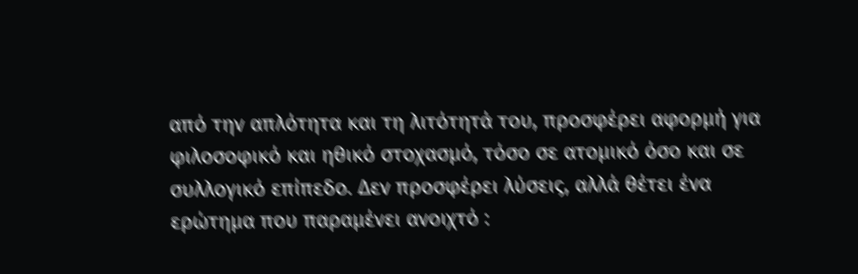από την απλότητα και τη λιτότητά του, προσφέρει αφορμή για φιλοσοφικό και ηθικό στοχασμό, τόσο σε ατομικό όσο και σε συλλογικό επίπεδο. Δεν προσφέρει λύσεις, αλλά θέτει ένα ερώτημα που παραμένει ανοιχτό :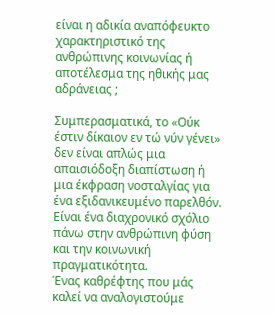είναι η αδικία αναπόφευκτο χαρακτηριστικό της ανθρώπινης κοινωνίας ή αποτέλεσμα της ηθικής μας αδράνειας ;

Συμπερασματικά, το «Ούκ έστιν δίκαιον εν τώ νύν γένει» δεν είναι απλώς μια απαισιόδοξη διαπίστωση ή μια έκφραση νοσταλγίας για ένα εξιδανικευμένο παρελθόν. Είναι ένα διαχρονικό σχόλιο πάνω στην ανθρώπινη φύση και την κοινωνική πραγματικότητα.
Ένας καθρέφτης που μάς καλεί να αναλογιστούμε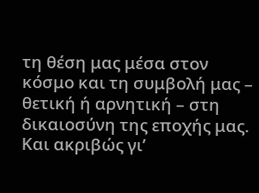τη θέση μας μέσα στον κόσμο και τη συμβολή μας – θετική ή αρνητική – στη δικαιοσύνη της εποχής μας. Και ακριβώς γι’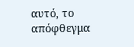αυτό, το απόφθεγμα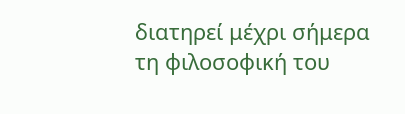διατηρεί μέχρι σήμερα τη φιλοσοφική του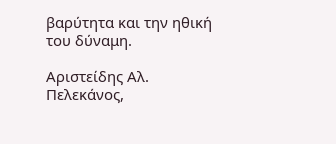βαρύτητα και την ηθική του δύναμη.

Αριστείδης Αλ. Πελεκάνος,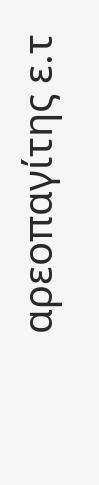αρεοπαγίτης ε.τ